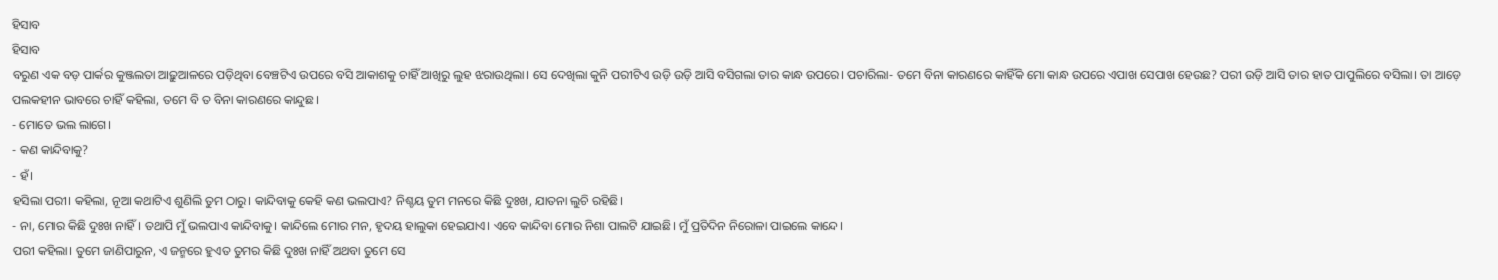ହିସାବ
ହିସାବ
ବରୁଣ ଏକ ବଡ଼ ପାର୍କର କୁଞ୍ଜଲତା ଆଢ଼ୁଆଳରେ ପଡ଼ିଥିବା ବେଞ୍ଚଟିଏ ଉପରେ ବସି ଆକାଶକୁ ଚାହିଁ ଆଖିରୁ ଲୁହ ଝରାଉଥିଲା। ସେ ଦେଖିଲା କୁନି ପରୀଟିଏ ଉଡ଼ି ଉଡ଼ି ଆସି ବସିଗଲା ତାର କାନ୍ଧ ଉପରେ। ପଚାରିଲା- ତମେ ବିନା କାରଣରେ କାହିଁକି ମୋ କାନ୍ଧ ଉପରେ ଏପାଖ ସେପାଖ ହେଉଛ? ପରୀ ଉଡ଼ି ଆସି ତାର ହାତ ପାପୁଲିରେ ବସିଲା। ତା ଆଡ଼େ ପଲକହୀନ ଭାବରେ ଚାହିଁ କହିଲା, ତମେ ବି ତ ବିନା କାରଣରେ କାନ୍ଦୁଛ।
- ମୋତେ ଭଲ ଲାଗେ।
- କଣ କାନ୍ଦିବାକୁ?
- ହଁ।
ହସିଲା ପରୀ। କହିଲା, ନୂଆ କଥାଟିଏ ଶୁଣିଲି ତୁମ ଠାରୁ। କାନ୍ଦିବାକୁ କେହି କଣ ଭଲପାଏ? ନିଶ୍ଚୟ ତୁମ ମନରେ କିଛି ଦୁଃଖ, ଯାତନା ଲୁଚି ରହିଛି।
- ନା, ମୋର କିଛି ଦୁଃଖ ନାହିଁ। ତଥାପି ମୁଁ ଭଲପାଏ କାନ୍ଦିବାକୁ। କାନ୍ଦିଲେ ମୋର ମନ, ହୃଦୟ ହାଲୁକା ହେଇଯାଏ। ଏବେ କାନ୍ଦିବା ମୋର ନିଶା ପାଲଟି ଯାଇଛି। ମୁଁ ପ୍ରତିଦିନ ନିରୋଳା ପାଇଲେ କାନ୍ଦେ।
ପରୀ କହିଲା। ତୁମେ ଜାଣିପାରୁନ, ଏ ଜନ୍ମରେ ହୁଏତ ତୁମର କିଛି ଦୁଃଖ ନାହିଁ ଅଥବା ତୁମେ ସେ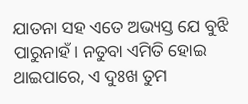ଯାତନା ସହ ଏତେ ଅଭ୍ୟସ୍ତ ଯେ ବୁଝି ପାରୁନାହଁ। ନତୁବା ଏମିତି ହୋଇ ଥାଇପାରେ, ଏ ଦୁଃଖ ତୁମ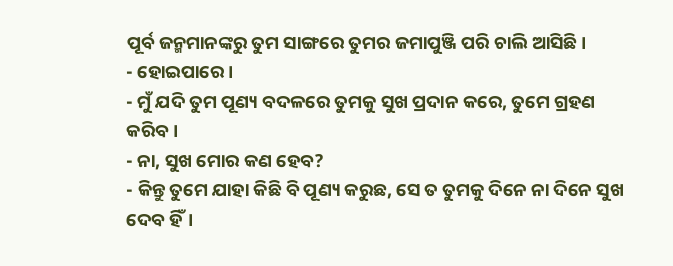ପୂର୍ବ ଜନ୍ମମାନଙ୍କରୁ ତୁମ ସାଙ୍ଗରେ ତୁମର ଜମାପୁଞ୍ଜି ପରି ଚାଲି ଆସିଛି।
- ହୋଇପାରେ।
- ମୁଁ ଯଦି ତୁମ ପୂଣ୍ୟ ବଦଳରେ ତୁମକୁ ସୁଖ ପ୍ରଦାନ କରେ, ତୁମେ ଗ୍ରହଣ କରିବ।
- ନା, ସୁଖ ମୋର କଣ ହେବ?
- କିନ୍ତୁ ତୁମେ ଯାହା କିଛି ବି ପୂଣ୍ୟ କରୁଛ, ସେ ତ ତୁମକୁ ଦିନେ ନା ଦିନେ ସୁଖ ଦେବ ହିଁ।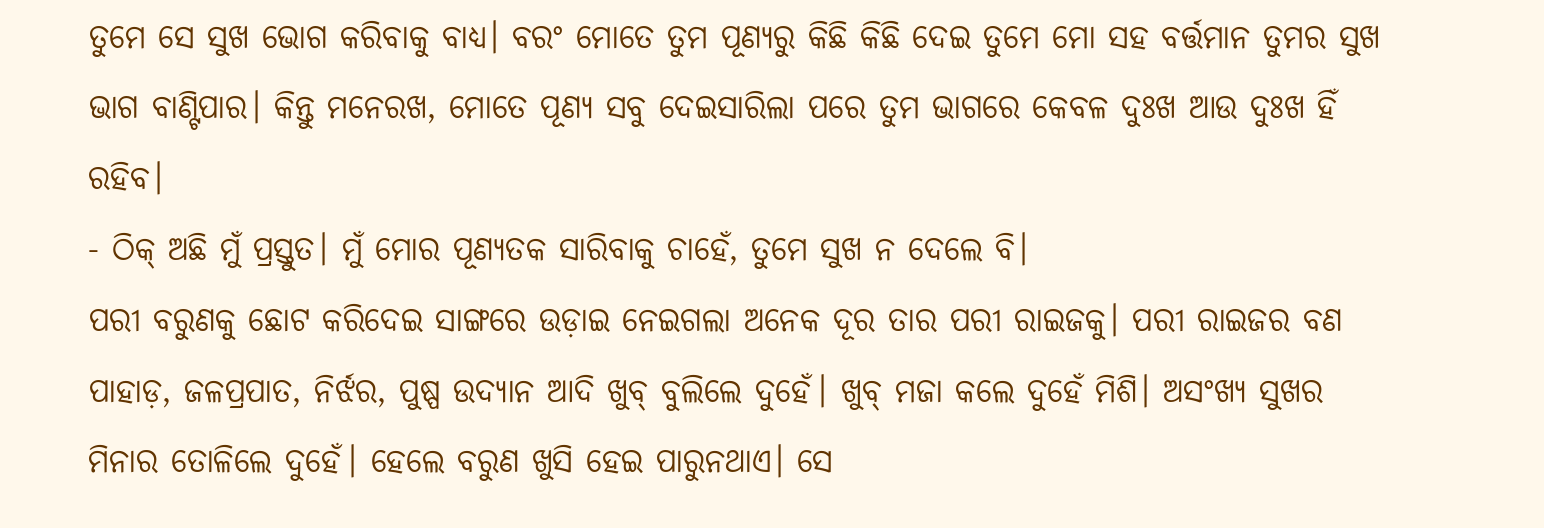ତୁମେ ସେ ସୁଖ ଭୋଗ କରିବାକୁ ବାଧ୍ୟ। ବରଂ ମୋତେ ତୁମ ପୂଣ୍ୟରୁ କିଛି କିଛି ଦେଇ ତୁମେ ମୋ ସହ ବର୍ତ୍ତମାନ ତୁମର ସୁଖ ଭାଗ ବାଣ୍ଟିପାର। କିନ୍ତୁ ମନେରଖ, ମୋତେ ପୂଣ୍ୟ ସବୁ ଦେଇସାରିଲା ପରେ ତୁମ ଭାଗରେ କେବଳ ଦୁଃଖ ଆଉ ଦୁଃଖ ହିଁ ରହିବ।
- ଠିକ୍ ଅଛି ମୁଁ ପ୍ରସ୍ତୁତ। ମୁଁ ମୋର ପୂଣ୍ୟତକ ସାରିବାକୁ ଚାହେଁ, ତୁମେ ସୁଖ ନ ଦେଲେ ବି।
ପରୀ ବରୁଣକୁ ଛୋଟ କରିଦେଇ ସାଙ୍ଗରେ ଉଡ଼ାଇ ନେଇଗଲା ଅନେକ ଦୂର ତାର ପରୀ ରାଇଜକୁ। ପରୀ ରାଇଜର ବଣ ପାହାଡ଼, ଜଳପ୍ରପାତ, ନିର୍ଝର, ପୁଷ୍ପ ଉଦ୍ୟାନ ଆଦି ଖୁବ୍ ବୁଲିଲେ ଦୁହେଁ। ଖୁବ୍ ମଜା କଲେ ଦୁହେଁ ମିଶି। ଅସଂଖ୍ୟ ସୁଖର ମିନାର ତୋଳିଲେ ଦୁହେଁ। ହେଲେ ବରୁଣ ଖୁସି ହେଇ ପାରୁନଥାଏ। ସେ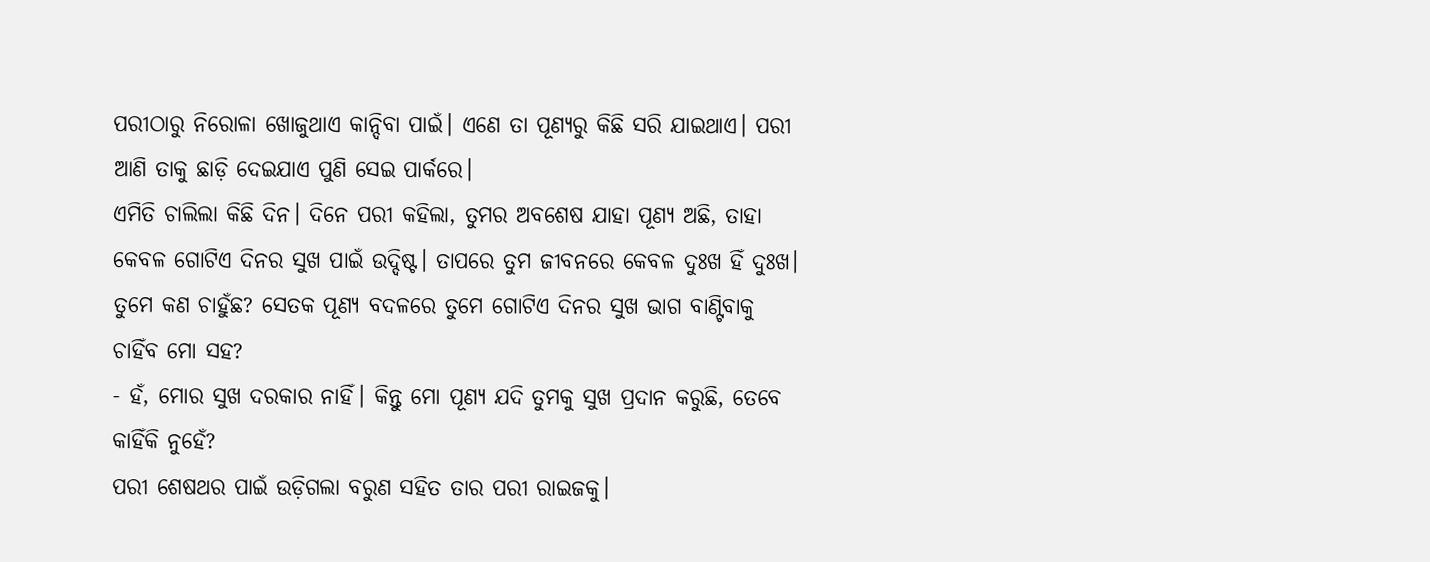ପରୀଠାରୁ ନିରୋଳା ଖୋଜୁଥାଏ କାନ୍ଦିବା ପାଇଁ। ଏଣେ ତା ପୂଣ୍ୟରୁ କିଛି ସରି ଯାଇଥାଏ। ପରୀ ଆଣି ତାକୁ ଛାଡ଼ି ଦେଇଯାଏ ପୁଣି ସେଇ ପାର୍କରେ।
ଏମିତି ଚାଲିଲା କିଛି ଦିନ। ଦିନେ ପରୀ କହିଲା, ତୁମର ଅବଶେଷ ଯାହା ପୂଣ୍ୟ ଅଛି, ତାହା କେବଳ ଗୋଟିଏ ଦିନର ସୁଖ ପାଇଁ ଉଦ୍ଦିଷ୍ଟ। ତାପରେ ତୁମ ଜୀବନରେ କେବଳ ଦୁଃଖ ହିଁ ଦୁଃଖ। ତୁମେ କଣ ଚାହୁଁଛ? ସେତକ ପୂଣ୍ୟ ବଦଳରେ ତୁମେ ଗୋଟିଏ ଦିନର ସୁଖ ଭାଗ ବାଣ୍ଟିବାକୁ ଚାହିଁବ ମୋ ସହ?
- ହଁ, ମୋର ସୁଖ ଦରକାର ନାହିଁ। କିନ୍ତୁ ମୋ ପୂଣ୍ୟ ଯଦି ତୁମକୁ ସୁଖ ପ୍ରଦାନ କରୁଛି, ତେବେ କାହିଁକି ନୁହେଁ?
ପରୀ ଶେଷଥର ପାଇଁ ଉଡ଼ିଗଲା ବରୁଣ ସହିତ ତାର ପରୀ ରାଇଜକୁ।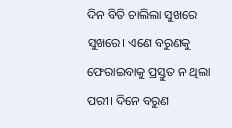ଦିନ ବିତି ଚାଲିଲା ସୁଖରେ ସୁଖରେ। ଏଣେ ବରୁଣକୁ ଫେରାଇବାକୁ ପ୍ରସ୍ତୁତ ନ ଥିଲା ପରୀ। ଦିନେ ବରୁଣ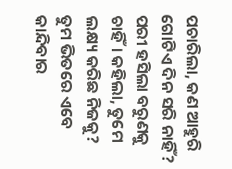ପଚାରିଲା, କଣ ଆହୁରି ଗୋଟିଏ ଦିନ ସରି ନାହିଁ?
ପରୀ ହସିଲା ବରୁଣକୁ ଚାହିଁ। କହିଲା, ତୁମେ ଲକ୍ଷ୍ୟ କରିଛ ନିଜକୁ? ତୁମ ଭିତରେ ଏବେ କାନ୍ଦିବାର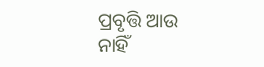ପ୍ରବୃତ୍ତି ଆଉ ନାହିଁ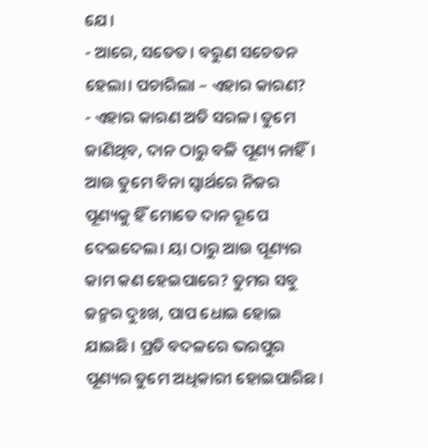ଯେ।
- ଆରେ, ସତେତ। ବରୁଣ ସଚେତନ ହେଲା। ପଚାରିଲା – ଏହାର କାରଣ?
- ଏହାର କାରଣ ଅତି ସରଳ। ତୁମେ ଜାଣିଥିବ, ଦାନ ଠାରୁ ବଳି ପୂଣ୍ୟ ନାହିଁ। ଆଉ ତୁମେ ବିନା ସ୍ୱାର୍ଥରେ ନିଜର ପୂଣ୍ୟକୁ ହିଁ ମୋତେ ଦାନ ରୂପେ ଦେଇଦେଲ। ୟା ଠାରୁ ଆଉ ପୂଣ୍ୟର କାମ କଣ ହେଇପାରେ? ତୁମର ସବୁ ଜନ୍ମର ଦୁଃଖ, ପାପ ଧୋଇ ହୋଇ ଯାଇଛି। ପ୍ରତି ବଦଳରେ ଭରପୁର ପୂଣ୍ୟର ତୁମେ ଅଧିକାରୀ ହୋଇପାରିଛ।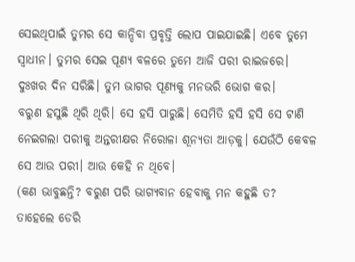ସେଇଥିପାଇଁ ତୁମର ସେ କାନ୍ଦିବା ପ୍ରବୃତ୍ତି ଲୋପ ପାଇଯାଇଛି। ଏବେ ତୁମେ ସ୍ୱାଧୀନ। ତୁମର ସେଇ ପୂଣ୍ୟ ବଳରେ ତୁମେ ଆଜି ପରୀ ରାଇଜରେ। ଦୁଃଖର ଦିନ ସରିଛି। ତୁମ ଭାଗର ପୂଣ୍ୟକୁ ମନଭରି ଭୋଗ କର।
ବରୁଣ ହସୁଛି ଥିରି ଥିରି। ସେ ହସି ପାରୁଛି। ସେମିତି ହସି ହସି ସେ ଟାଣି ନେଇଗଲା ପରୀକୁ ଅନ୍ତରୀକ୍ଷର ନିରୋଳା ଶୂନ୍ୟତା ଆଡ଼କୁ। ଯେଉଁଠି କେବଳ ସେ ଆଉ ପରୀ। ଆଉ କେହି ନ ଥିବେ।
(କଣ ଭାବୁଛନ୍ତି? ବରୁଣ ପରି ଭାଗ୍ୟବାନ ହେବାକୁ ମନ କହୁଛି ତ? ତାହେଲେ ଡେରି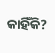କାହିଁକି?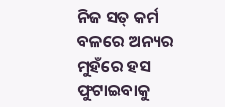ନିଜ ସତ୍ କର୍ମ ବଳରେ ଅନ୍ୟର ମୁହଁରେ ହସ ଫୁଟାଇବାକୁ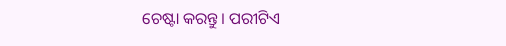ଚେଷ୍ଟା କରନ୍ତୁ। ପରୀଟିଏ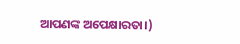ଆପଣଙ୍କ ଅପେକ୍ଷାରତା।)